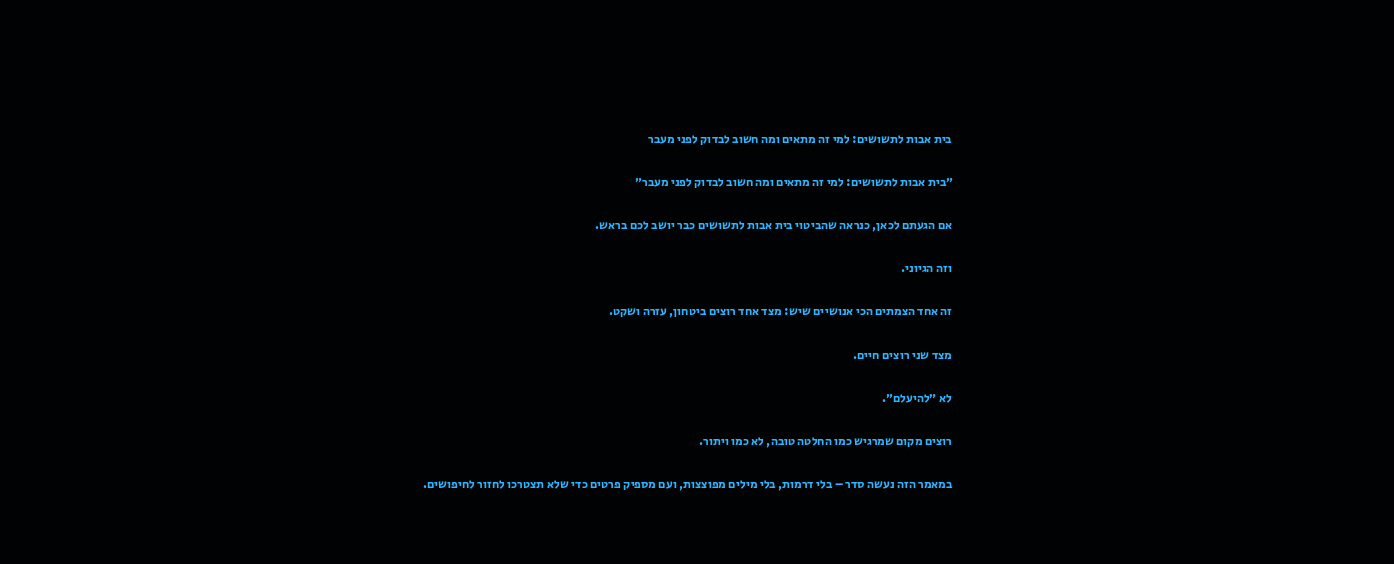בית אבות לתשושים: למי זה מתאים ומה חשוב לבדוק לפני מעבר

״בית אבות לתשושים: למי זה מתאים ומה חשוב לבדוק לפני מעבר״

אם הגעתם לכאן, כנראה שהביטוי בית אבות לתשושים כבר יושב לכם בראש.

וזה הגיוני.

זה אחד הצמתים הכי אנושיים שיש: מצד אחד רוצים ביטחון, עזרה ושקט.

מצד שני רוצים חיים.

לא ״להיעלם״.

רוצים מקום שמרגיש כמו החלטה טובה, לא כמו ויתור.

במאמר הזה נעשה סדר – בלי דרמות, בלי מילים מפוצצות, ועם מספיק פרטים כדי שלא תצטרכו לחזור לחיפושים.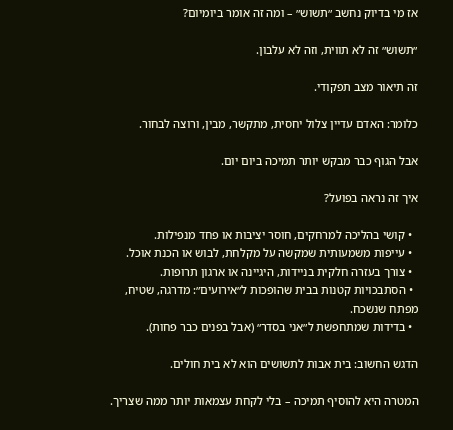אז מי בדיוק נחשב ״תשוש״ – ומה זה אומר ביומיום?

״תשוש״ זה לא תווית, וזה לא עלבון.

זה תיאור מצב תפקודי.

כלומר: האדם עדיין צלול יחסית, מתקשר, מבין, ורוצה לבחור.

אבל הגוף כבר מבקש יותר תמיכה ביום יום.

איך זה נראה בפועל?

  • קושי בהליכה למרחקים, חוסר יציבות או פחד מנפילות.
  • עייפות משמעותית שמקשה על מקלחת, לבוש או הכנת אוכל.
  • צורך בעזרה חלקית בניידות, היגיינה או ארגון תרופות.
  • הסתבכויות קטנות בבית שהופכות ל״אירועים״: מדרגה, שטיח, מפתח שנשכח.
  • בדידות שמתחפשת ל״אני בסדר״ (אבל בפנים כבר פחות).

הדגש החשוב: בית אבות לתשושים הוא לא בית חולים.

המטרה היא להוסיף תמיכה – בלי לקחת עצמאות יותר ממה שצריך.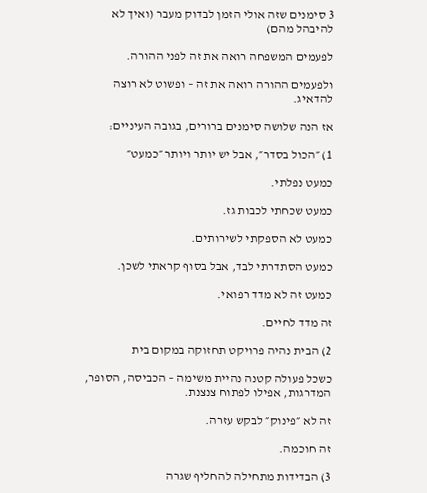3 סימנים שזה אולי הזמן לבדוק מעבר (ואיך לא להיבהל מהם)

לפעמים המשפחה רואה את זה לפני ההורה.

ולפעמים ההורה רואה את זה – ופשוט לא רוצה להדאיג.

אז הנה שלושה סימנים ברורים, בגובה העיניים:

1) ״הכול בסדר״, אבל יש יותר ויותר ״כמעט״

כמעט נפלתי.

כמעט שכחתי לכבות גז.

כמעט לא הספקתי לשירותים.

כמעט הסתדרתי לבד, אבל בסוף קראתי לשכן.

כמעט זה לא מדד רפואי.

זה מדד לחיים.

2) הבית נהיה פרויקט תחזוקה במקום בית

כשכל פעולה קטנה נהיית משימה – הכביסה, הסופר, המדרגות, אפילו לפתוח צנצנת.

זה לא ״פינוק״ לבקש עזרה.

זה חוכמה.

3) הבדידות מתחילה להחליף שגרה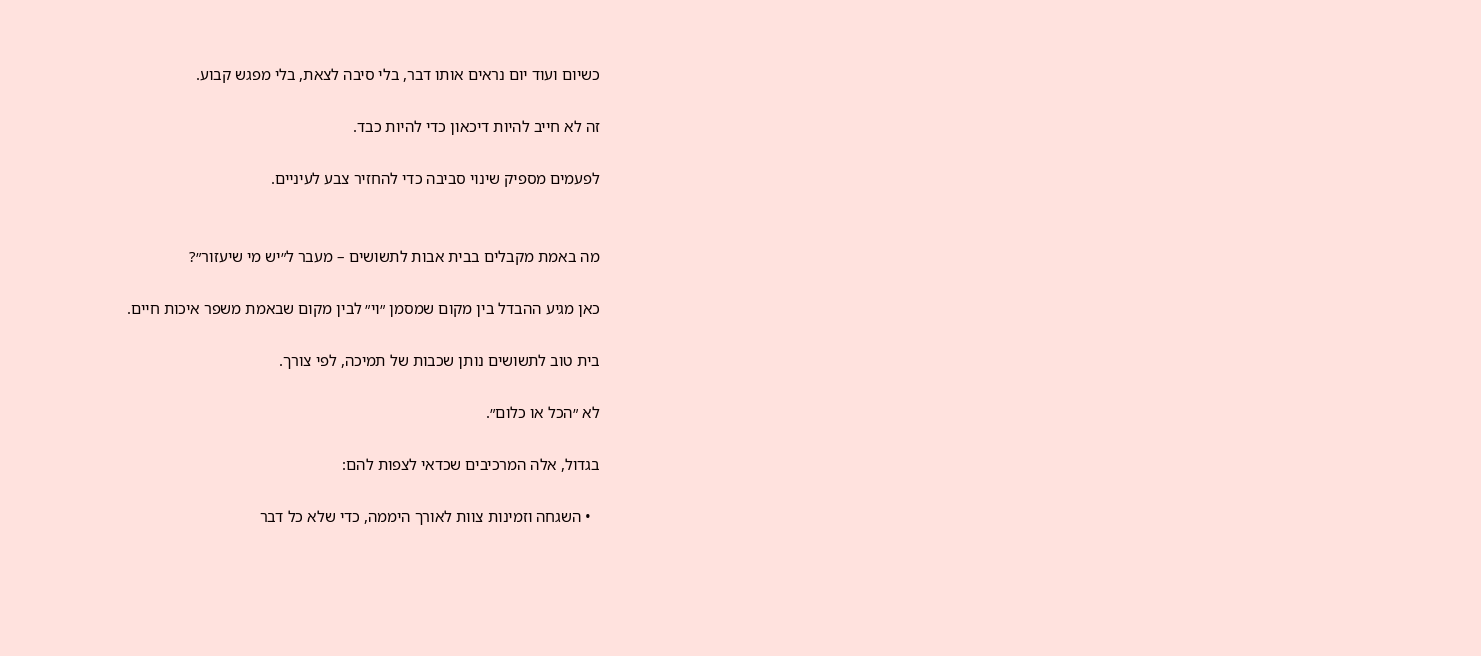כשיום ועוד יום נראים אותו דבר, בלי סיבה לצאת, בלי מפגש קבוע.

זה לא חייב להיות דיכאון כדי להיות כבד.

לפעמים מספיק שינוי סביבה כדי להחזיר צבע לעיניים.


מה באמת מקבלים בבית אבות לתשושים – מעבר ל״יש מי שיעזור״?

כאן מגיע ההבדל בין מקום שמסמן ״וי״ לבין מקום שבאמת משפר איכות חיים.

בית טוב לתשושים נותן שכבות של תמיכה, לפי צורך.

לא ״הכל או כלום״.

בגדול, אלה המרכיבים שכדאי לצפות להם:

  • השגחה וזמינות צוות לאורך היממה, כדי שלא כל דבר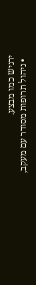ירגיש כמו מבצע.
  • ניהול תרופות מסודר עם מעקב,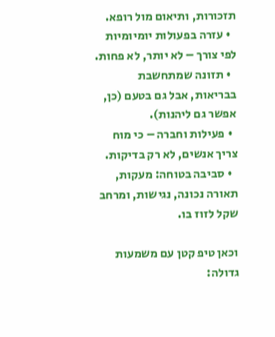תזכורות, ותיאום מול רופא.
  • עזרה בפעולות יומיומיות לפי צורך – לא יותר, לא פחות.
  • תזונה שמתחשבת בבריאות, אבל גם בטעם (כן, אפשר גם ליהנות).
  • פעילות וחברה – כי מוח צריך אנשים, לא רק בדיקות.
  • סביבה בטוחה: מעקות, תאורה נכונה, נגישות, ומרחב שקל לזוז בו.

וכאן טיפ קטן עם משמעות גדולה: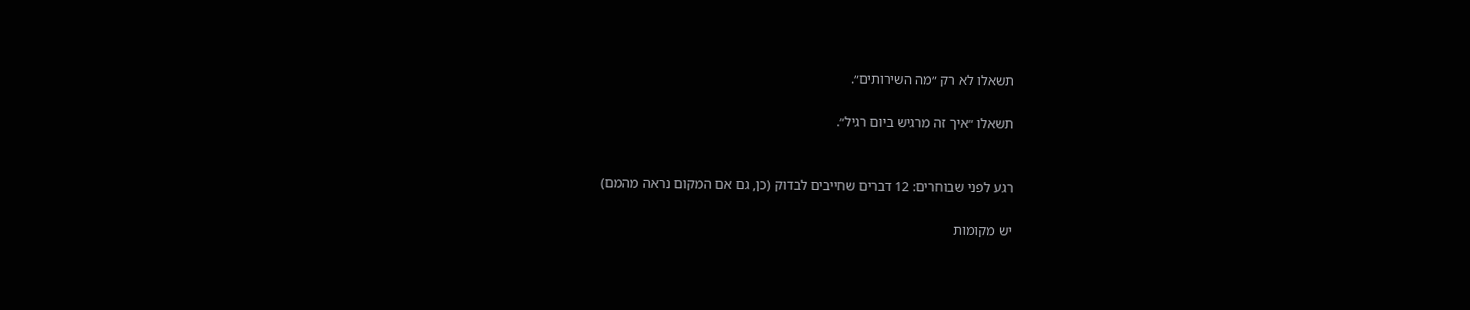תשאלו לא רק ״מה השירותים״.

תשאלו ״איך זה מרגיש ביום רגיל״.


רגע לפני שבוחרים: 12 דברים שחייבים לבדוק (כן, גם אם המקום נראה מהמם)

יש מקומות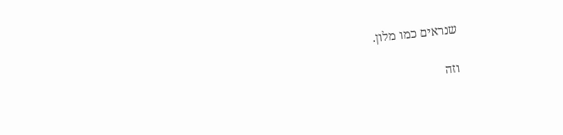שנראים כמו מלון.

וזה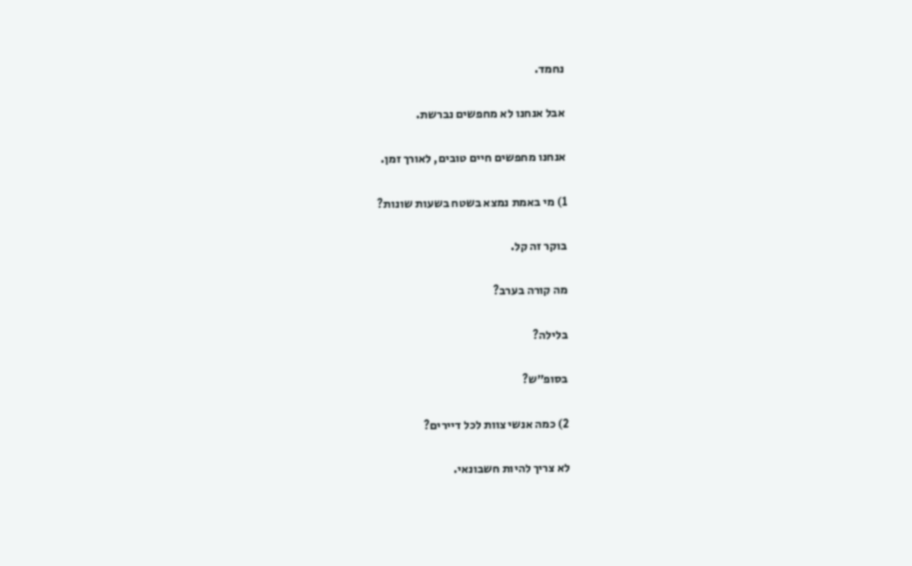נחמד.

אבל אנחנו לא מחפשים נברשת.

אנחנו מחפשים חיים טובים, לאורך זמן.

1) מי באמת נמצא בשטח בשעות שונות?

בוקר זה קל.

מה קורה בערב?

בלילה?

בסופ״ש?

2) כמה אנשי צוות לכל דיירים?

לא צריך להיות חשבונאי.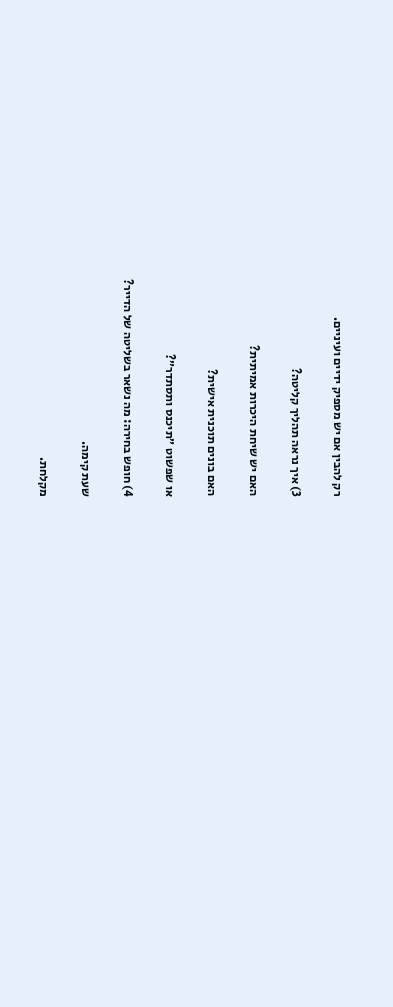רק להבין אם יש מספיק ידיים ועיניים.

3) איך נראה תהליך קליטה?

האם יש שיחת היכרות אמיתית?

האם בונים תוכנית אישית?

או שפשוט ״תיכנס ותסתדר״?

4) חופש בחירה: מה נשאר בשליטה של הדייר?

שעת קימה.

מקלחת.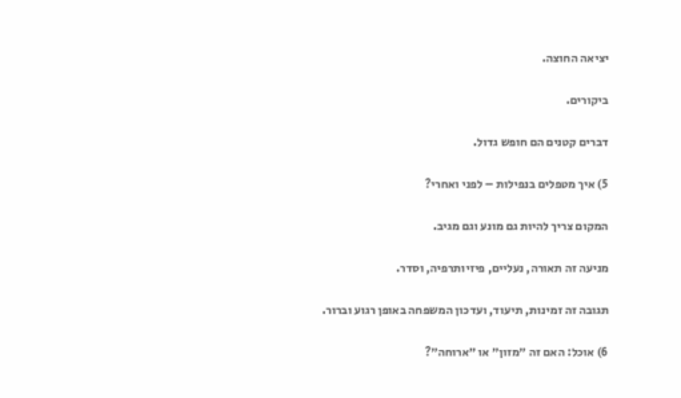יציאה החוצה.

ביקורים.

דברים קטנים הם חופש גדול.

5) איך מטפלים בנפילות – לפני ואחרי?

המקום צריך להיות גם מונע וגם מגיב.

מניעה זה תאורה, נעליים, פיזיותרפיה, וסדר.

תגובה זה זמינות, תיעוד, ועדכון המשפחה באופן רגוע וברור.

6) אוכל: האם זה ״מזון״ או ״ארוחה״?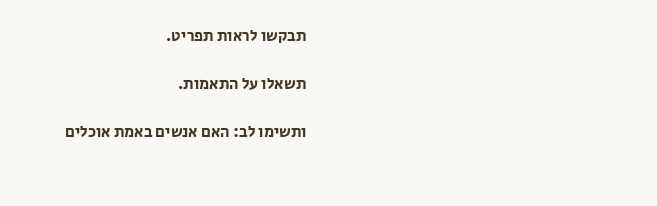תבקשו לראות תפריט.

תשאלו על התאמות.

ותשימו לב: האם אנשים באמת אוכלים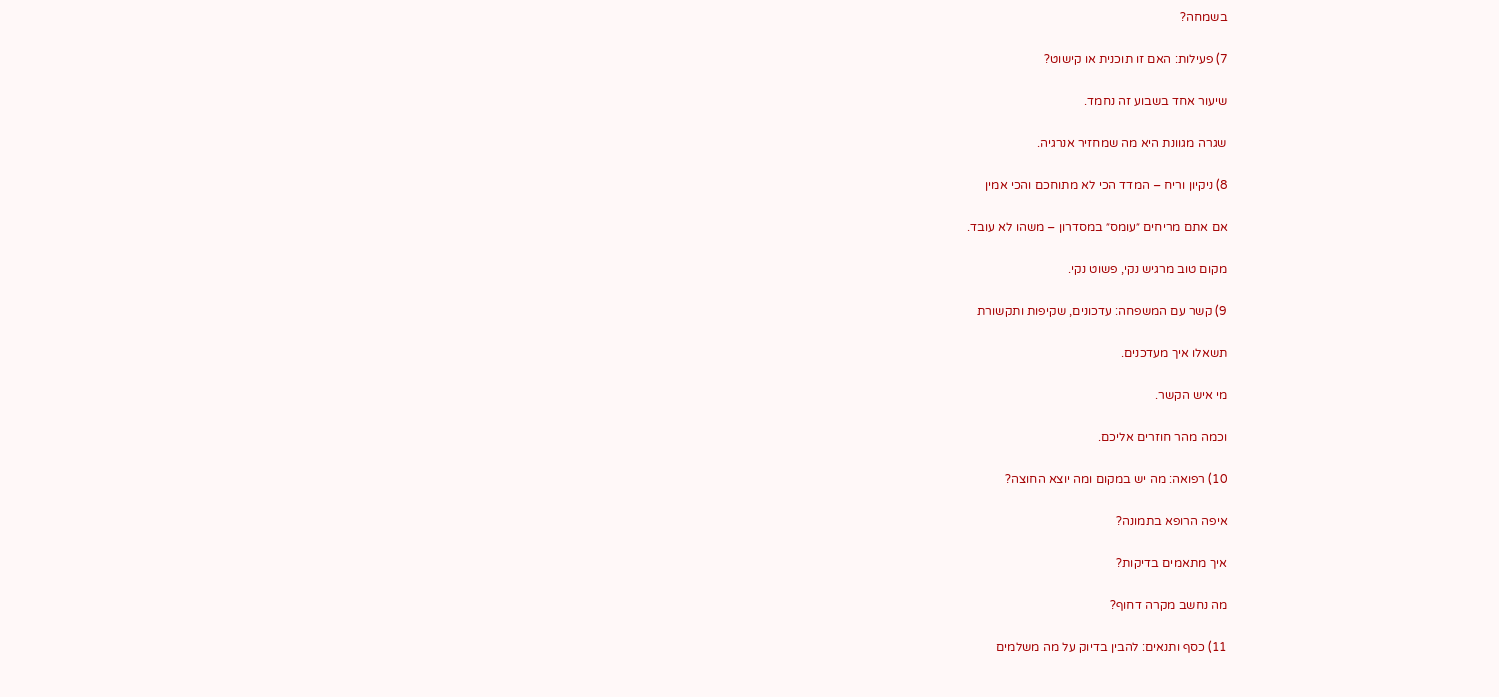בשמחה?

7) פעילות: האם זו תוכנית או קישוט?

שיעור אחד בשבוע זה נחמד.

שגרה מגוונת היא מה שמחזיר אנרגיה.

8) ניקיון וריח – המדד הכי לא מתוחכם והכי אמין

אם אתם מריחים ״עומס״ במסדרון – משהו לא עובד.

מקום טוב מרגיש נקי, פשוט נקי.

9) קשר עם המשפחה: עדכונים, שקיפות ותקשורת

תשאלו איך מעדכנים.

מי איש הקשר.

וכמה מהר חוזרים אליכם.

10) רפואה: מה יש במקום ומה יוצא החוצה?

איפה הרופא בתמונה?

איך מתאמים בדיקות?

מה נחשב מקרה דחוף?

11) כסף ותנאים: להבין בדיוק על מה משלמים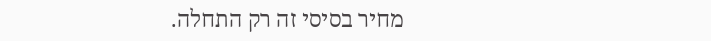מחיר בסיסי זה רק התחלה.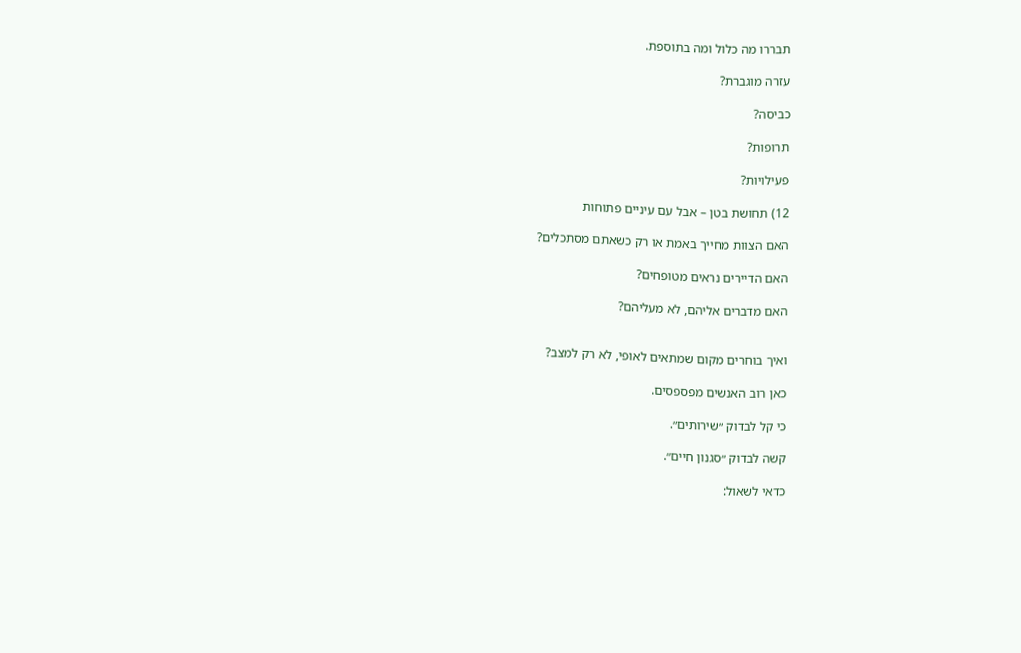תבררו מה כלול ומה בתוספת.

עזרה מוגברת?

כביסה?

תרופות?

פעילויות?

12) תחושת בטן – אבל עם עיניים פתוחות

האם הצוות מחייך באמת או רק כשאתם מסתכלים?

האם הדיירים נראים מטופחים?

האם מדברים אליהם, לא מעליהם?


ואיך בוחרים מקום שמתאים לאופי, לא רק למצב?

כאן רוב האנשים מפספסים.

כי קל לבדוק ״שירותים״.

קשה לבדוק ״סגנון חיים״.

כדאי לשאול: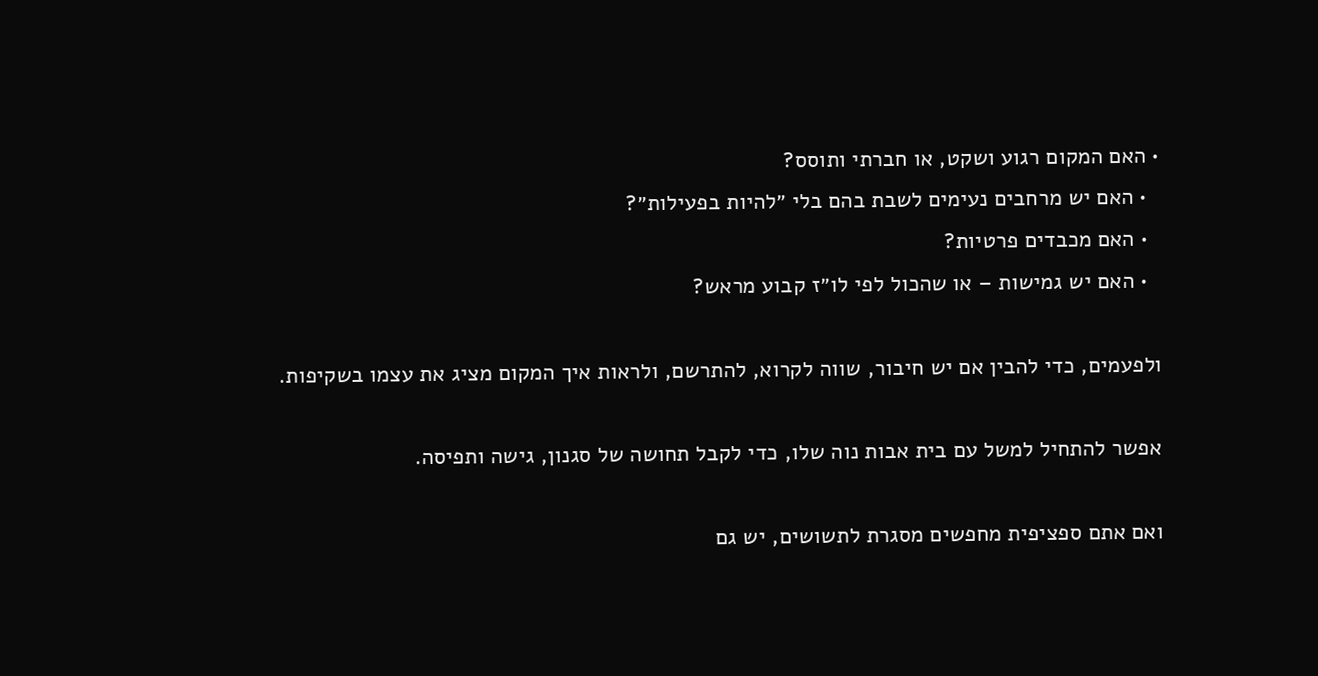• האם המקום רגוע ושקט, או חברתי ותוסס?
  • האם יש מרחבים נעימים לשבת בהם בלי ״להיות בפעילות״?
  • האם מכבדים פרטיות?
  • האם יש גמישות – או שהכול לפי לו״ז קבוע מראש?

ולפעמים, כדי להבין אם יש חיבור, שווה לקרוא, להתרשם, ולראות איך המקום מציג את עצמו בשקיפות.

אפשר להתחיל למשל עם בית אבות נוה שלו, כדי לקבל תחושה של סגנון, גישה ותפיסה.

ואם אתם ספציפית מחפשים מסגרת לתשושים, יש גם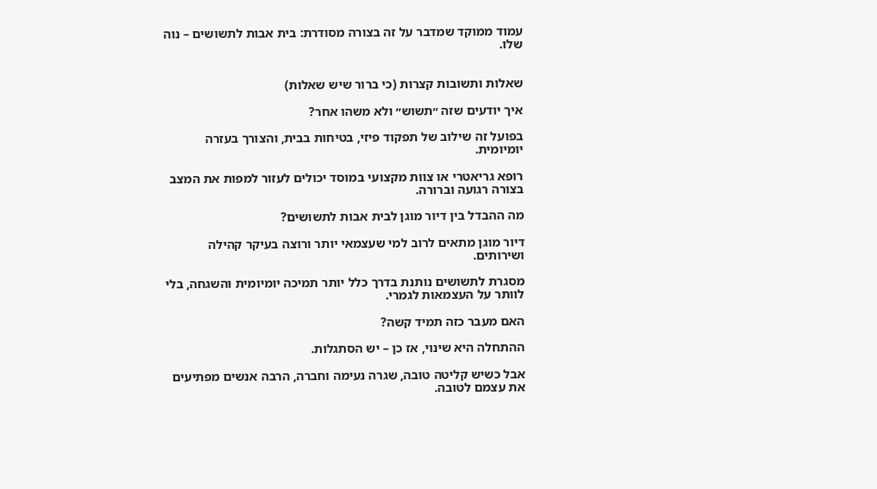עמוד ממוקד שמדבר על זה בצורה מסודרת: בית אבות לתשושים – נוה שלו.


שאלות ותשובות קצרות (כי ברור שיש שאלות)

איך יודעים שזה ״תשוש״ ולא משהו אחר?

בפועל זה שילוב של תפקוד פיזי, בטיחות בבית, והצורך בעזרה יומיומית.

רופא גריאטרי או צוות מקצועי במוסד יכולים לעזור למפות את המצב בצורה רגועה וברורה.

מה ההבדל בין דיור מוגן לבית אבות לתשושים?

דיור מוגן מתאים לרוב למי שעצמאי יותר ורוצה בעיקר קהילה ושירותים.

מסגרת לתשושים נותנת בדרך כלל יותר תמיכה יומיומית והשגחה, בלי לוותר על העצמאות לגמרי.

האם מעבר כזה תמיד קשה?

ההתחלה היא שינוי, אז כן – יש הסתגלות.

אבל כשיש קליטה טובה, שגרה נעימה וחברה, הרבה אנשים מפתיעים את עצמם לטובה.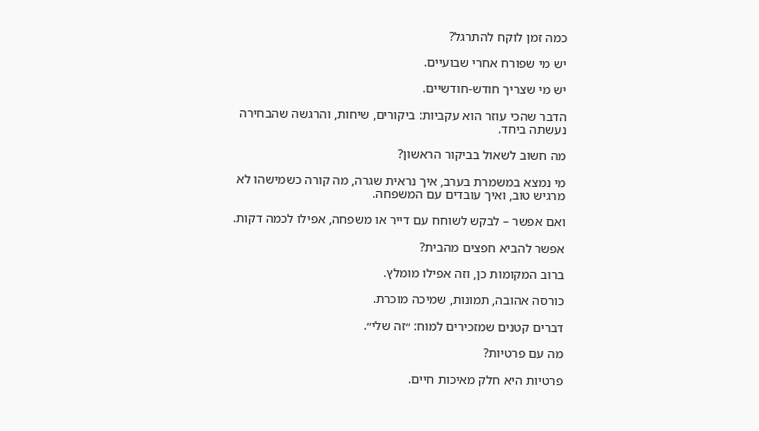כמה זמן לוקח להתרגל?

יש מי שפורח אחרי שבועיים.

יש מי שצריך חודש-חודשיים.

הדבר שהכי עוזר הוא עקביות: ביקורים, שיחות, והרגשה שהבחירה נעשתה ביחד.

מה חשוב לשאול בביקור הראשון?

מי נמצא במשמרת בערב, איך נראית שגרה, מה קורה כשמישהו לא מרגיש טוב, ואיך עובדים עם המשפחה.

ואם אפשר – לבקש לשוחח עם דייר או משפחה, אפילו לכמה דקות.

אפשר להביא חפצים מהבית?

ברוב המקומות כן, וזה אפילו מומלץ.

כורסה אהובה, תמונות, שמיכה מוכרת.

דברים קטנים שמזכירים למוח: ״זה שלי״.

מה עם פרטיות?

פרטיות היא חלק מאיכות חיים.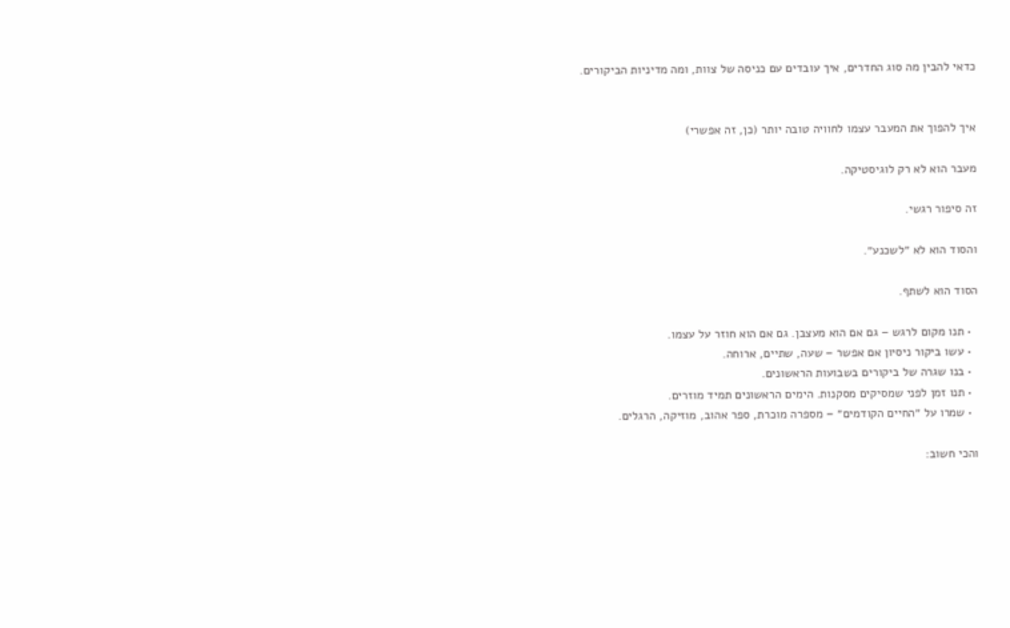כדאי להבין מה סוג החדרים, איך עובדים עם כניסה של צוות, ומה מדיניות הביקורים.


איך להפוך את המעבר עצמו לחוויה טובה יותר (כן, זה אפשרי)

מעבר הוא לא רק לוגיסטיקה.

זה סיפור רגשי.

והסוד הוא לא ״לשכנע״.

הסוד הוא לשתף.

  • תנו מקום לרגש – גם אם הוא מעצבן. גם אם הוא חוזר על עצמו.
  • עשו ביקור ניסיון אם אפשר – שעה, שתיים, ארוחה.
  • בנו שגרה של ביקורים בשבועות הראשונים.
  • תנו זמן לפני שמסיקים מסקנות. הימים הראשונים תמיד מוזרים.
  • שמרו על ״החיים הקודמים״ – מספרה מוכרת, ספר אהוב, מוזיקה, הרגלים.

והכי חשוב: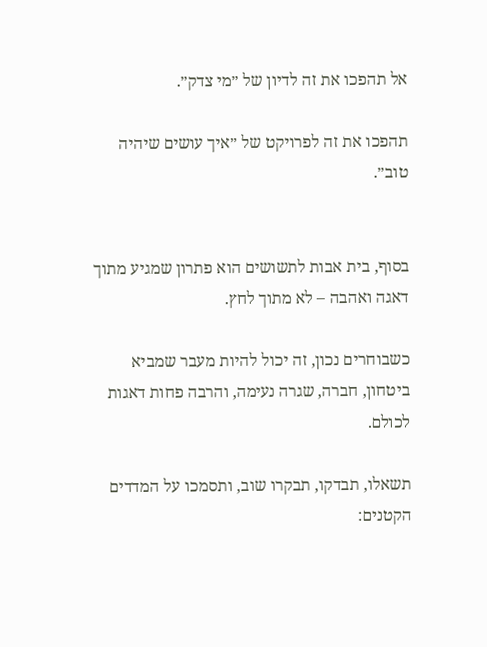אל תהפכו את זה לדיון של ״מי צדק״.

תהפכו את זה לפרויקט של ״איך עושים שיהיה טוב״.


בסוף, בית אבות לתשושים הוא פתרון שמגיע מתוך דאגה ואהבה – לא מתוך לחץ.

כשבוחרים נכון, זה יכול להיות מעבר שמביא ביטחון, חברה, שגרה נעימה, והרבה פחות דאגות לכולם.

תשאלו, תבדקו, תבקרו שוב, ותסמכו על המדדים הקטנים: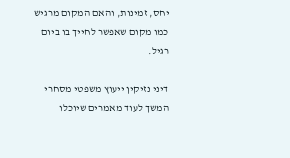יחס, זמינות, והאם המקום מרגיש כמו מקום שאפשר לחייך בו ביום רגיל.

דיני נזיקין ייעוץ משפטי מסחרי
המשך לעוד מאמרים שיוכלו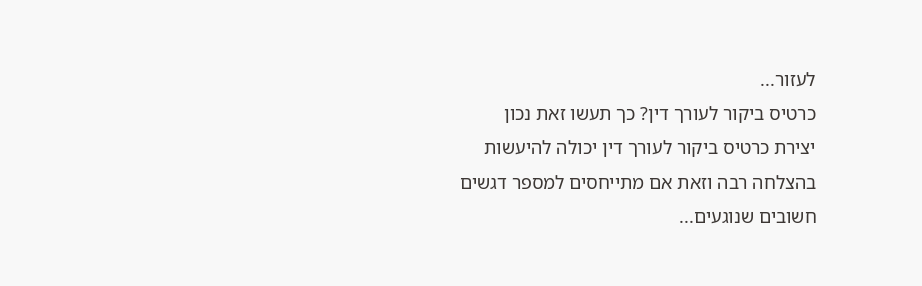לעזור...
כרטיס ביקור לעורך דין? כך תעשו זאת נכון
יצירת כרטיס ביקור לעורך דין יכולה להיעשות בהצלחה רבה וזאת אם מתייחסים למספר דגשים חשובים שנוגעים...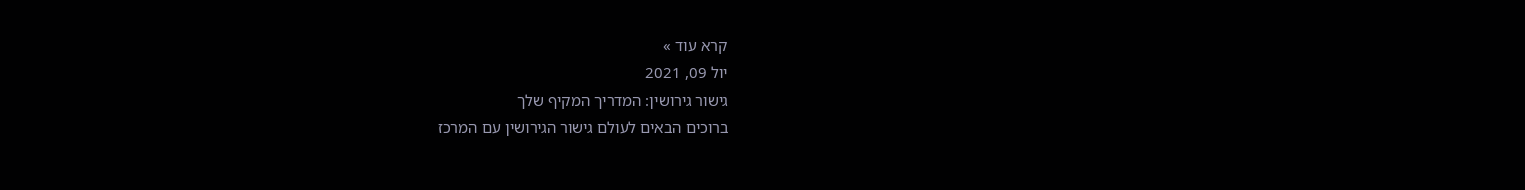קרא עוד »
יול 09, 2021
גישור גירושין: המדריך המקיף שלך
ברוכים הבאים לעולם גישור הגירושין עם המרכז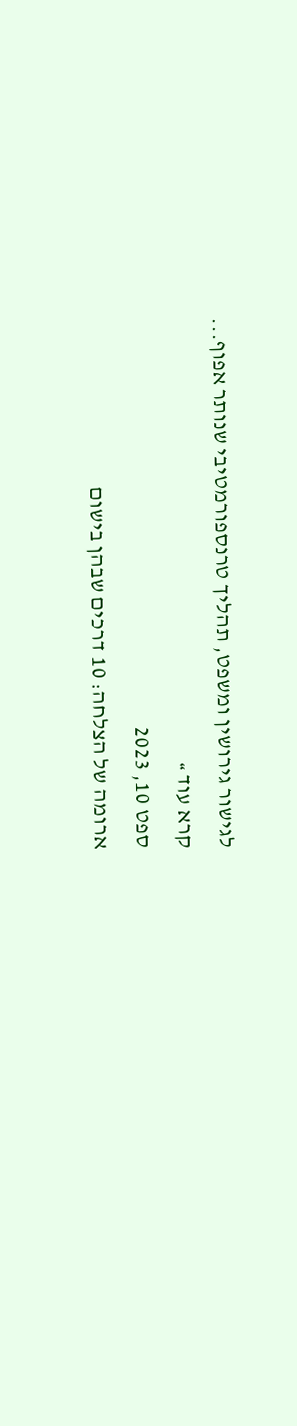לגישור גירושין ומשפט, תהליך טרנספורמטיבי שנותר אפוף...
קרא עוד »
ספט 10, 2023
ארומה של הצלחה: 10 דרכים שבהן בישום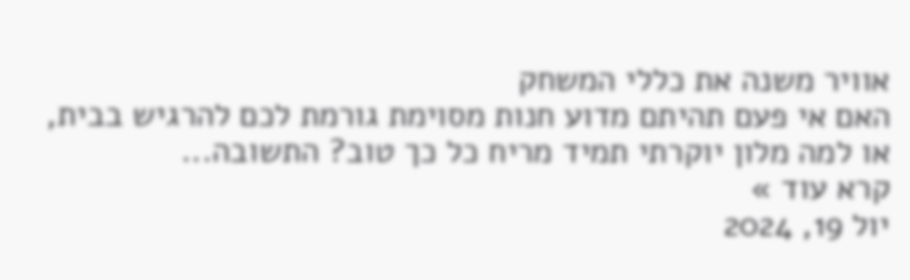אוויר משנה את כללי המשחק
האם אי פעם תהיתם מדוע חנות מסוימת גורמת לכם להרגיש בבית, או למה מלון יוקרתי תמיד מריח כל כך טוב? התשובה...
קרא עוד »
יול 19, 2024